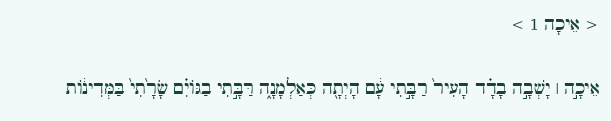< אֵיכָה 1 >

אֵיכָ֣ה ׀ יָשְׁבָ֣ה בָדָ֗ד הָעִיר֙ רַבָּ֣תִי עָ֔ם הָיְתָ֖ה כְּאַלְמָנָ֑ה רַּבָּ֣תִי בַגּוֹיִ֗ם שָׂרָ֙תִי֙ בַּמְּדִינ֔וֹת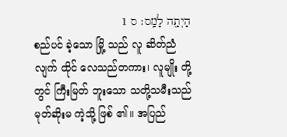הָיְתָ֖ה לָמַֽס׃ ס 1
စည်ပင် ခဲ့သော မြို့ သည် လူ ဆိတ်ညံလျက် ထိုင် လေသည်တကား၊ လူမျိုး တို့တွင် ကြီးမြတ် ဘူးသော သတို့သမီးသည် မုတ်ဆိုးမ ကဲ့သို့ ဖြစ် ၏။ အပြည်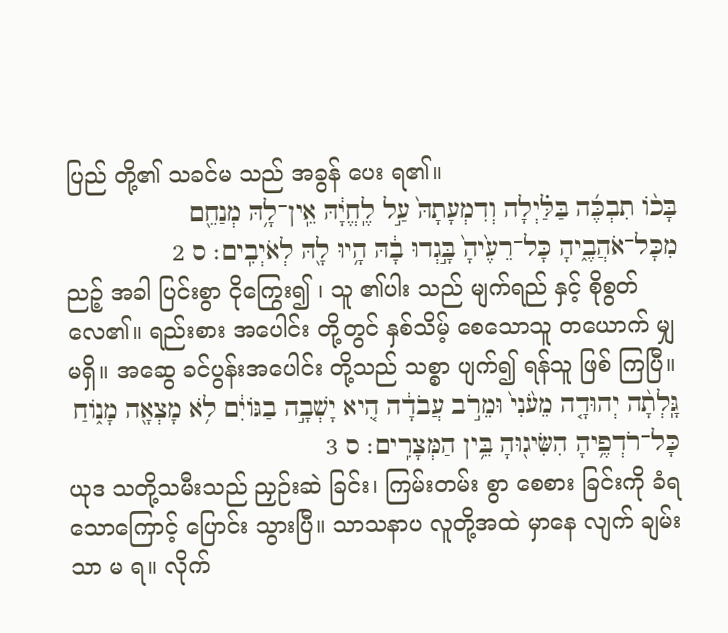ပြည် တို့၏ သခင်မ သည် အခွန် ပေး ရ၏။
בָּכ֨וֹ תִבְכֶּ֜ה בַּלַּ֗יְלָה וְדִמְעָתָהּ֙ עַ֣ל לֶֽחֱיָ֔הּ אֵֽין־לָ֥הּ מְנַחֵ֖ם מִכָּל־אֹהֲבֶ֑יהָ כָּל־רֵעֶ֙יהָ֙ בָּ֣גְדוּ בָ֔הּ הָ֥יוּ לָ֖הּ לְאֹיְבִֽים׃ ס 2
ညဉ့် အခါ ပြင်းစွာ ငိုကြွေး၍ ၊ သူ ၏ပါး သည် မျက်ရည် နှင့် စိုစွတ်လေ၏။ ရည်းစား အပေါင်း တို့တွင် နှစ်သိမ့် စေသောသူ တယောက် မျှမရှိ။ အဆွေ ခင်ပွန်းအပေါင်း တို့သည် သစ္စာ ပျက်၍ ရန်သူ ဖြစ် ကြပြီ။
גָּֽלְתָ֨ה יְהוּדָ֤ה מֵעֹ֙נִי֙ וּמֵרֹ֣ב עֲבֹדָ֔ה הִ֚יא יָשְׁבָ֣ה בַגּוֹיִ֔ם לֹ֥א מָצְאָ֖ה מָנ֑וֹחַ כָּל־רֹדְפֶ֥יהָ הִשִּׂיג֖וּהָ בֵּ֥ין הַמְּצָרִֽים׃ ס 3
ယုဒ သတို့သမီးသည် ညှဉ်းဆဲ ခြင်း၊ ကြမ်းတမ်း စွာ စေစား ခြင်းကို ခံရသောကြောင့် ပြောင်း သွားပြီ။ သာသနာပ လူတို့အထဲ မှာနေ လျက် ချမ်းသာ မ ရ။ လိုက်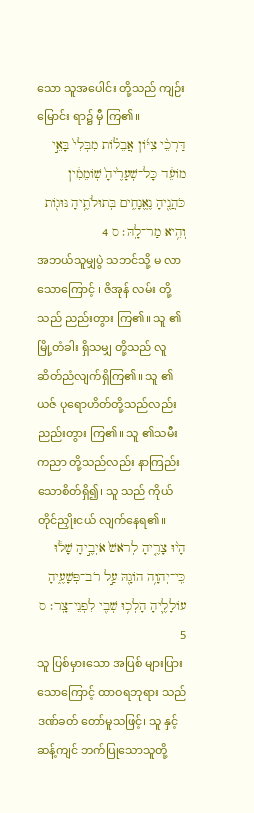သော သူအပေါင်း တို့သည် ကျဉ်းမြောင်း ရာ၌ မှီ ကြ၏။
דַּרְכֵ֨י צִיּ֜וֹן אֲבֵל֗וֹת מִבְּלִי֙ בָּאֵ֣י מוֹעֵ֔ד כָּל־שְׁעָרֶ֙יהָ֙ שֽׁוֹמֵמִ֔ין כֹּהֲנֶ֖יהָ נֶאֱנָחִ֑ים בְּתוּלֹתֶ֥יהָ נּוּג֖וֹת וְהִ֥יא מַר־לָֽהּ׃ ס 4
အဘယ်သူမျှပွဲ သဘင်သို့ မ လာ သောကြောင့် ၊ ဇိအုန် လမ်း တို့သည် ညည်းတွား ကြ၏။ သူ ၏မြို့တံခါး ရှိသမျှ တို့သည် လူ ဆိတ်ညံလျက်ရှိကြ၏။ သူ ၏ယဇ် ပုရောဟိတ်တို့သည်လည်း ညည်းတွား ကြ၏။ သူ ၏သမီး ကညာ တို့သည်လည်း နာကြည်း သောစိတ်ရှိ၍၊ သူ သည် ကိုယ်တိုင်ညှိုးငယ် လျက်နေရ၏။
הָי֨וּ צָרֶ֤יהָ לְרֹאשׁ֙ אֹיְבֶ֣יהָ שָׁל֔וּ כִּֽי־יְהוָ֥ה הוֹגָ֖הּ עַ֣ל רֹב־פְּשָׁעֶ֑יהָ עוֹלָלֶ֛יהָ הָלְכ֥וּ שְׁבִ֖י לִפְנֵי־צָֽר׃ ס 5
သူ ပြစ်မှားသော အပြစ် များပြား သောကြောင့် ထာဝရဘုရား သည် ဒဏ်ခတ် တော်မူသဖြင့်၊ သူ နှင့် ဆန့်ကျင် ဘက်ပြုသောသူတို့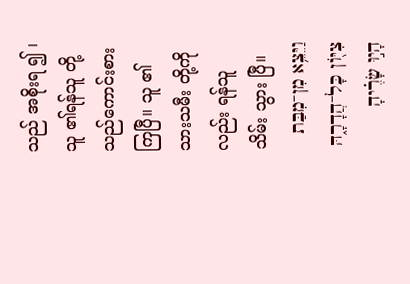သည် အစိုးရ ၍ ၊ သူ ၏ရန်သူ တို့ သည်ကောင်းစား ကြပြီ။ သူ ၏သားသမီး တို့ကိုလည်း ရန်သူ သိမ်း သွား ပြီ။
וַיֵּצֵ֥א מִן־מִבַּת צִיּ֖וֹן כָּל־הֲדָרָ֑הּ הָי֣וּ שָׂרֶ֗יהָ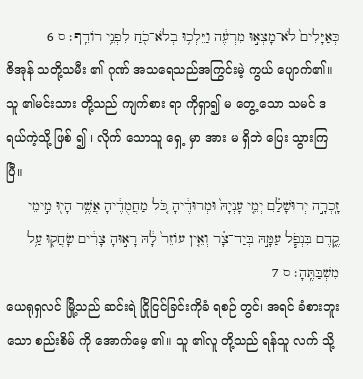כְּאַיָּלִים֙ לֹא־מָצְא֣וּ מִרְעֶ֔ה וַיֵּלְכ֥וּ בְלֹא־כֹ֖חַ לִפְנֵ֥י רוֹדֵֽף׃ ס 6
ဇိအုန် သတို့သမီး ၏ ဂုဏ် အသရေသည်အကြွင်းမဲ့ ကွယ် ပျောက်၏။ သူ ၏မင်းသား တို့သည် ကျက်စား ရာ ကိုရှာ၍ မ တွေ့ သော သမင် ဒရယ်ကဲ့သို့ ဖြစ် ၍ ၊ လိုက် သောသူ ရှေ့ မှာ အား မ ရှိဘဲ ပြေး သွားကြပြီ။
זָֽכְרָ֣ה יְרוּשָׁלִַ֗ם יְמֵ֤י עָנְיָהּ֙ וּמְרוּדֶ֔יהָ כֹּ֚ל מַחֲמֻדֶ֔יהָ אֲשֶׁ֥ר הָי֖וּ מִ֣ימֵי קֶ֑דֶם בִּנְפֹ֧ל עַמָּ֣הּ בְּיַד־צָ֗ר וְאֵ֤ין עוֹזֵר֙ לָ֔הּ רָא֣וּהָ צָרִ֔ים שָׂחֲק֖וּ עַ֥ל מִשְׁבַּתֶּֽהָ׃ ס 7
ယေရုရှလင် မြို့သည် ဆင်းရဲ ငြိုငြင်ခြင်းကိုခံ ရစဉ် တွင်၊ အရင် ခံစားဘူးသော စည်းစိမ် ကို အောက်မေ့ ၏။ သူ ၏လူ တို့သည် ရန်သူ လက် သို့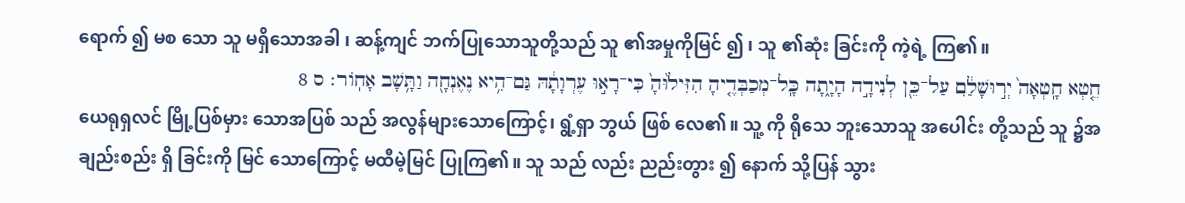ရောက် ၍ မစ သော သူ မရှိသောအခါ ၊ ဆန့်ကျင် ဘက်ပြုသောသူတို့သည် သူ ၏အမှုကိုမြင် ၍ ၊ သူ ၏ဆုံး ခြင်းကို ကဲ့ရဲ့ ကြ၏။
חֵ֤טְא חָֽטְאָה֙ יְר֣וּשָׁלִַ֔ם עַל־כֵּ֖ן לְנִידָ֣ה הָיָ֑תָה כָּֽל־מְכַבְּדֶ֤יהָ הִזִּיל֙וּהָ֙ כִּי־רָא֣וּ עֶרְוָתָ֔הּ גַּם־הִ֥יא נֶאֶנְחָ֖ה וַתָּ֥שָׁב אָחֽוֹר׃ ס 8
ယေရုရှလင် မြို့ပြစ်မှား သောအပြစ် သည် အလွန်များသောကြောင့်၊ ရွံ့ရှာ ဘွယ် ဖြစ် လေ၏။ သူ့ ကို ရိုသေ ဘူးသောသူ အပေါင်း တို့သည် သူ ၌အချည်းစည်း ရှိ ခြင်းကို မြင် သောကြောင့် မထီမဲ့မြင် ပြုကြ၏။ သူ သည် လည်း ညည်းတွား ၍ နောက် သို့ပြန် သွား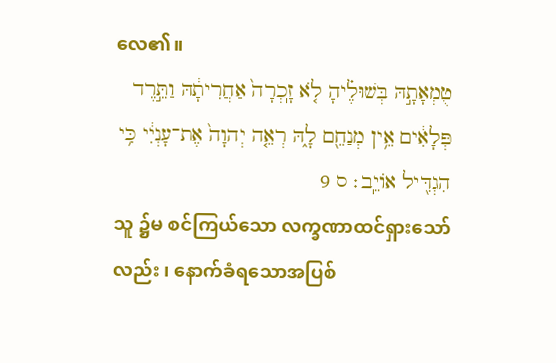လေ၏။
טֻמְאָתָ֣הּ בְּשׁוּלֶ֗יהָ לֹ֤א זָֽכְרָה֙ אַחֲרִיתָ֔הּ וַתֵּ֣רֶד פְּלָאִ֔ים אֵ֥ין מְנַחֵ֖ם לָ֑הּ רְאֵ֤ה יְהוָה֙ אֶת־עָנְיִ֔י כִּ֥י הִגְדִּ֖יל אוֹיֵֽב׃ ס 9
သူ ၌မ စင်ကြယ်သော လက္ခဏာထင်ရှားသော်လည်း ၊ နောက်ခံရသောအပြစ်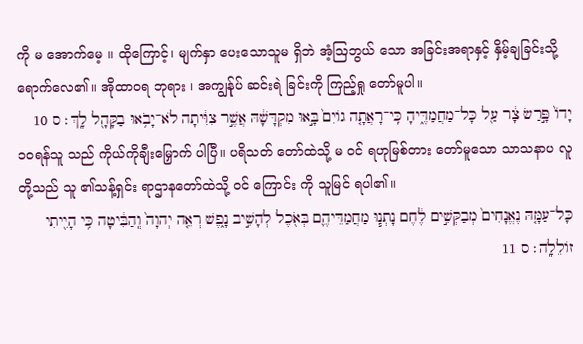ကို မ အောက်မေ့ ။ ထိုကြောင့်၊ မျက်နှာ ပေးသောသူမ ရှိဘဲ အံ့ဩဘွယ် သော အခြင်းအရာနှင့် နှိမ့်ချခြင်းသို့ ရောက်လေ၏။ အိုထာဝရ ဘုရား ၊ အကျွန်ုပ် ဆင်းရဲ ခြင်းကို ကြည့်ရှု တော်မူပါ။
יָדוֹ֙ פָּ֣רַשׂ צָ֔ר עַ֖ל כָּל־מַחֲמַדֶּ֑יהָ כִּֽי־רָאֲתָ֤ה גוֹיִם֙ בָּ֣אוּ מִקְדָּשָׁ֔הּ אֲשֶׁ֣ר צִוִּ֔יתָה לֹא־יָבֹ֥אוּ בַקָּהָ֖ל לָֽךְ׃ ס 10
၁၀ရန်သူ သည် ကိုယ်ကိုချီးမြှောက် ပါပြီ။ ပရိသတ် တော်ထဲသို့ မ ဝင် ရဟုမြစ်တား တော်မူသော သာသနာပ လူတို့သည် သူ ၏သန့်ရှင်း ရာဌာနတော်ထဲသို့ ဝင် ကြောင်း ကို သူမြင် ရပါ၏။
כָּל־עַמָּ֤הּ נֶאֱנָחִים֙ מְבַקְּשִׁ֣ים לֶ֔חֶם נָתְנ֧וּ מַחֲמַדֵּיהֶ֛ם בְּאֹ֖כֶל לְהָשִׁ֣יב נָ֑פֶשׁ רְאֵ֤ה יְהוָה֙ וְֽהַבִּ֔יטָה כִּ֥י הָיִ֖יתִי זוֹלֵלָֽה׃ ס 11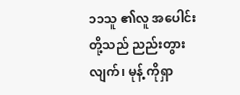၁၁သူ ၏လူ အပေါင်း တို့သည် ညည်းတွား လျက်၊ မုန့် ကိုရှာ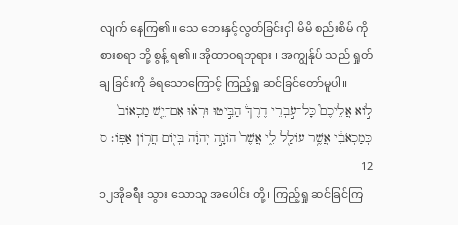လျက် နေကြ၏။ သေ ဘေးနှင့်လွတ်ခြင်းငှါ မိမိ စည်းစိမ် ကို စားစရာ ဘို့ စွန့် ရ၏။ အိုထာဝရဘုရား ၊ အကျွန်ုပ် သည် ရှုတ်ချ ခြင်းကို ခံရသောကြောင့် ကြည့်ရှု ဆင်ခြင်တော်မူပါ။
ל֣וֹא אֲלֵיכֶם֮ כָּל־עֹ֣בְרֵי דֶרֶךְ֒ הַבִּ֣יטוּ וּרְא֗וּ אִם־יֵ֤שׁ מַכְאוֹב֙ כְּמַכְאֹבִ֔י אֲשֶׁ֥ר עוֹלַ֖ל לִ֑י אֲשֶׁר֙ הוֹגָ֣ה יְהוָ֔ה בְּי֖וֹם חֲר֥וֹן אַפּֽוֹ׃ ס 12
၁၂အိုခရီး သွား သောသူ အပေါင်း တို့၊ ကြည့်ရှု ဆင်ခြင်ကြ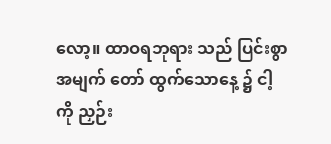လော့။ ထာဝရဘုရား သည် ပြင်းစွာ အမျက် တော် ထွက်သောနေ့ ၌ ငါ့ ကို ညှဉ်း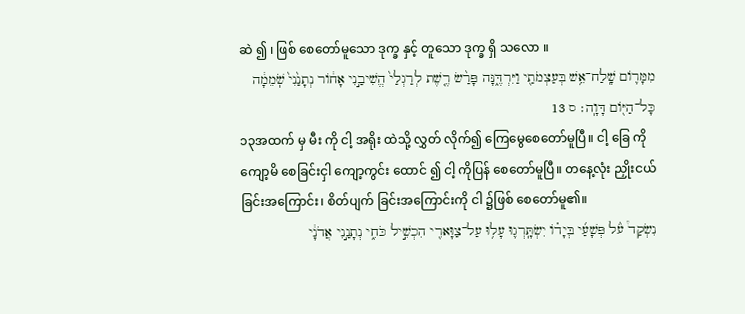ဆဲ ၍ ၊ ဖြစ် စေတော်မူသော ဒုက္ခ နှင့် တူသော ဒုက္ခ ရှိ သလော ။
מִמָּר֛וֹם שָֽׁלַח־אֵ֥שׁ בְּעַצְמֹתַ֖י וַיִּרְדֶּ֑נָּה פָּרַ֨שׂ רֶ֤שֶׁת לְרַגְלַי֙ הֱשִׁיבַ֣נִי אָח֔וֹר נְתָנַ֙נִי֙ שֹֽׁמֵמָ֔ה כָּל־הַיּ֖וֹם דָּוָֽה׃ ס 13
၁၃အထက် မှ မီး ကို ငါ့ အရိုး ထဲသို့ လွှတ် လိုက်၍ ကြေမွေစေတော်မူပြီ။ ငါ့ ခြေ ကို ကျော့မိ စေခြင်းငှါ ကျော့ကွင်း ထောင် ၍ ငါ့ ကိုပြန် စေတော်မူပြီ။ တနေ့လုံး ညှိုးငယ် ခြင်းအကြောင်း၊ စိတ်ပျက် ခြင်းအကြောင်းကို ငါ ၌ဖြစ် စေတော်မူ၏။
נִשְׂקַד֩ עֹ֨ל פְּשָׁעַ֜י בְּיָד֗וֹ יִשְׂתָּֽרְג֛וּ עָל֥וּ עַל־צַוָּארִ֖י הִכְשִׁ֣יל כֹּחִ֑י נְתָנַ֣נִי אֲדֹנָ֔י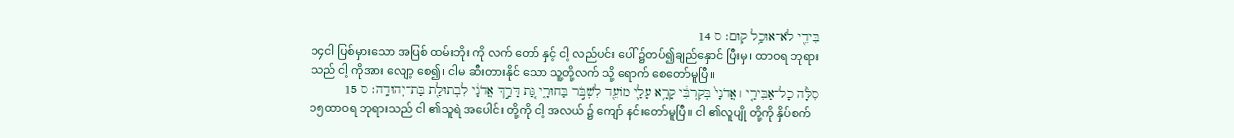בִּידֵ֖י לֹא־אוּכַ֥ל קֽוּם׃ ס 14
၁၄ငါ ပြစ်မှားသော အပြစ် ထမ်းဘိုး ကို လက် တော် နှင့် ငါ့ လည်ပင်း ပေါ် ၌တပ်၍ချည်နှောင် ပြီးမှ၊ ထာဝရ ဘုရား သည် ငါ့ ကိုအား လျော့ စေ၍၊ ငါမ ဆီးတားနိုင် သော သူ့တို့လက် သို့ ရောက် စေတော်မူပြီ။
סִלָּ֨ה כָל־אַבִּירַ֤י ׀ אֲדֹנָי֙ בְּקִרְבִּ֔י קָרָ֥א עָלַ֛י מוֹעֵ֖ד לִשְׁבֹּ֣ר בַּחוּרָ֑י גַּ֚ת דָּרַ֣ךְ אֲדֹנָ֔י לִבְתוּלַ֖ת בַּת־יְהוּדָֽה׃ ס 15
၁၅ထာဝရ ဘုရားသည် ငါ ၏သူရဲ အပေါင်း တို့ကို ငါ့ အလယ် ၌ ကျော် နင်းတော်မူပြီ။ ငါ ၏လူပျို တို့ကို နှိပ်စက်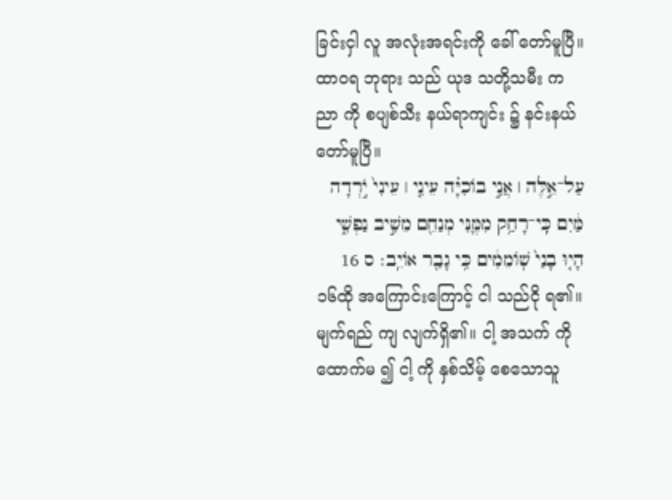ခြင်းငှါ လူ အလုံးအရင်းကို ခေါ် တော်မူပြီ။ ထာဝရ ဘုရား သည် ယုဒ သတို့သမီး ကညာ ကို စပျစ်သီး နယ်ရာကျင်း ၌ နင်းနယ် တော်မူပြီ။
עַל־אֵ֣לֶּה ׀ אֲנִ֣י בוֹכִיָּ֗ה עֵינִ֤י ׀ עֵינִי֙ יֹ֣רְדָה מַּ֔יִם כִּֽי־רָחַ֥ק מִמֶּ֛נִּי מְנַחֵ֖ם מֵשִׁ֣יב נַפְשִׁ֑י הָי֤וּ בָנַי֙ שֽׁוֹמֵמִ֔ים כִּ֥י גָבַ֖ר אוֹיֵֽב׃ ס 16
၁၆ထို အကြောင်းကြောင့် ငါ သည်ငို ရ၏။ မျက်ရည် ကျ လျက်ရှိ၏။ ငါ့ အသက် ကို ထောက်မ ၍ ငါ့ ကို နှစ်သိမ့် စေသောသူ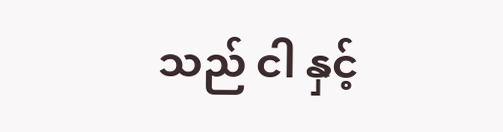သည် ငါ နှင့်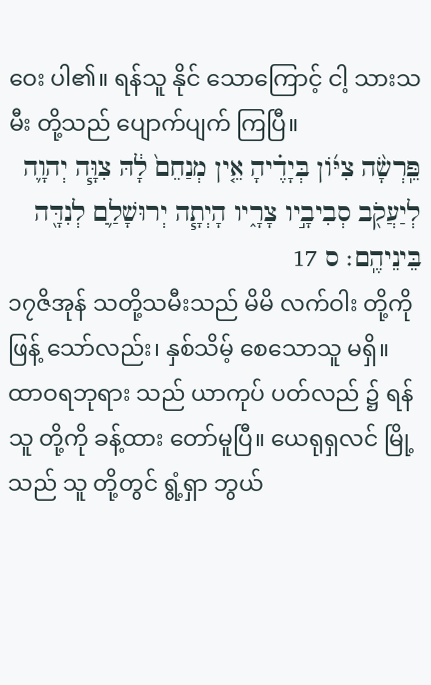ဝေး ပါ၏။ ရန်သူ နိုင် သောကြောင့် ငါ့ သားသမီး တို့သည် ပျောက်ပျက် ကြပြီ။
פֵּֽרְשָׂ֨ה צִיּ֜וֹן בְּיָדֶ֗יהָ אֵ֤ין מְנַחֵם֙ לָ֔הּ צִוָּ֧ה יְהוָ֛ה לְיַעֲקֹ֖ב סְבִיבָ֣יו צָרָ֑יו הָיְתָ֧ה יְרוּשָׁלִַ֛ם לְנִדָּ֖ה בֵּינֵיהֶֽם׃ ס 17
၁၇ဇိအုန် သတို့သမီးသည် မိမိ လက်ဝါး တို့ကို ဖြန့် သော်လည်း၊ နှစ်သိမ့် စေသောသူ မရှိ။ ထာဝရဘုရား သည် ယာကုပ် ပတ်လည် ၌ ရန်သူ တို့ကို ခန့်ထား တော်မူပြီ။ ယေရုရှလင် မြို့သည် သူ တို့တွင် ရွံ့ရှာ ဘွယ်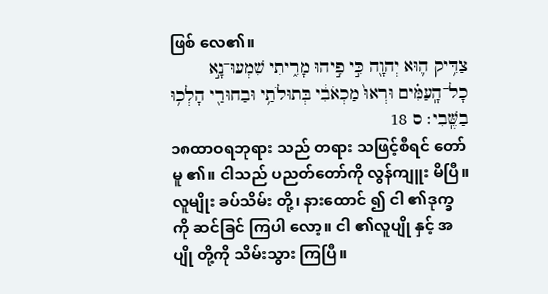ဖြစ် လေ၏။
צַדִּ֥יק ה֛וּא יְהוָ֖ה כִּ֣י פִ֣יהוּ מָרִ֑יתִי שִׁמְעוּ־נָ֣א כָל־הָֽעַמִּ֗ים וּרְאוּ֙ מַכְאֹבִ֔י בְּתוּלֹתַ֥י וּבַחוּרַ֖י הָלְכ֥וּ בַשֶּֽׁבִי׃ ס 18
၁၈ထာဝရဘုရား သည် တရား သဖြင့်စီရင် တော်မူ ၏။ ငါသည် ပညတ်တော်ကို လွန်ကျူး မိပြီ။ လူမျိုး ခပ်သိမ်း တို့၊ နားထောင် ၍ ငါ ၏ဒုက္ခ ကို ဆင်ခြင် ကြပါ လော့။ ငါ ၏လူပျို နှင့် အပျို တို့ကို သိမ်းသွား ကြပြီ။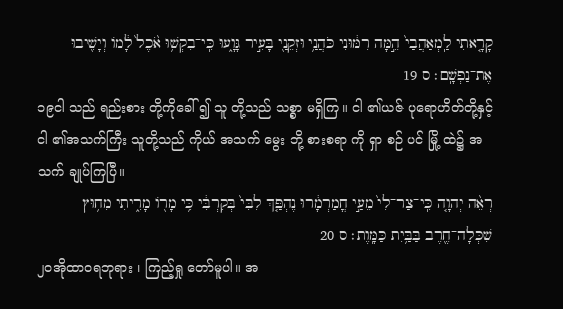קָרָ֤אתִי לַֽמְאַהֲבַי֙ הֵ֣מָּה רִמּ֔וּנִי כֹּהֲנַ֥י וּזְקֵנַ֖י בָּעִ֣יר גָּוָ֑עוּ כִּֽי־בִקְשׁ֥וּ אֹ֙כֶל֙ לָ֔מוֹ וְיָשִׁ֖יבוּ אֶת־נַפְשָֽׁם׃ ס 19
၁၉ငါ သည် ရည်းစား တို့ကိုခေါ် ၍ သူ တို့သည် သစ္စာ မရှိကြ။ ငါ ၏ယဇ် ပုရောဟိတ်တို့နှင့် ငါ ၏အသက်ကြီး သူတို့သည် ကိုယ် အသက် မွေး ဘို့ စားစရာ ကို ရှာ စဉ် ပင် မြို့ ထဲ၌ အသက် ချုပ်ကြပြီ။
רְאֵ֨ה יְהוָ֤ה כִּֽי־צַר־לִי֙ מֵעַ֣י חֳמַרְמָ֔רוּ נֶהְפַּ֤ךְ לִבִּי֙ בְּקִרְבִּ֔י כִּ֥י מָר֖וֹ מָרִ֑יתִי מִח֥וּץ שִׁכְּלָה־חֶ֖רֶב בַּבַּ֥יִת כַּמָּֽוֶת׃ ס 20
၂၀အိုထာဝရဘုရား ၊ ကြည့်ရှု တော်မူပါ။ အ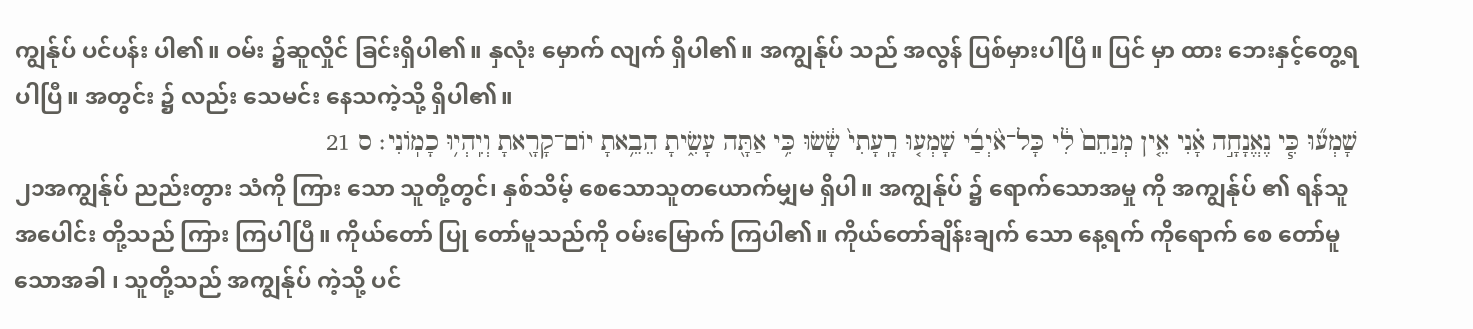ကျွန်ုပ် ပင်ပန်း ပါ၏။ ဝမ်း ၌ဆူလှိုင် ခြင်းရှိပါ၏။ နှလုံး မှောက် လျက် ရှိပါ၏။ အကျွန်ုပ် သည် အလွန် ပြစ်မှားပါပြီ။ ပြင် မှာ ထား ဘေးနှင့်တွေ့ရပါပြီ။ အတွင်း ၌ လည်း သေမင်း နေသကဲ့သို့ ရှိပါ၏။
שָׁמְע֞וּ כִּ֧י נֶאֱנָחָ֣ה אָ֗נִי אֵ֤ין מְנַחֵם֙ לִ֔י כָּל־אֹ֨יְבַ֜י שָׁמְע֤וּ רָֽעָתִי֙ שָׂ֔שׂוּ כִּ֥י אַתָּ֖ה עָשִׂ֑יתָ הֵבֵ֥אתָ יוֹם־קָרָ֖אתָ וְיִֽהְי֥וּ כָמֽוֹנִי׃ ס 21
၂၁အကျွန်ုပ် ညည်းတွား သံကို ကြား သော သူတို့တွင်၊ နှစ်သိမ့် စေသောသူတယောက်မျှမ ရှိပါ။ အကျွန်ုပ် ၌ ရောက်သောအမှု ကို အကျွန်ုပ် ၏ ရန်သူ အပေါင်း တို့သည် ကြား ကြပါပြီ။ ကိုယ်တော် ပြု တော်မူသည်ကို ဝမ်းမြောက် ကြပါ၏။ ကိုယ်တော်ချိန်းချက် သော နေ့ရက် ကိုရောက် စေ တော်မူသောအခါ ၊ သူတို့သည် အကျွန်ုပ် ကဲ့သို့ ပင်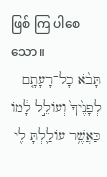ဖြစ် ကြ ပါစေသော။
תָּבֹ֨א כָל־רָעָתָ֤ם לְפָנֶ֙יךָ֙ וְעוֹלֵ֣ל לָ֔מוֹ כַּאֲשֶׁ֥ר עוֹלַ֛לְתָּ לִ֖י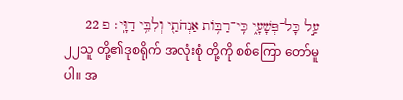עַ֣ל כָּל־פְּשָׁעָ֑י כִּֽי־רַבּ֥וֹת אַנְחֹתַ֖י וְלִבִּ֥י דַוָּֽי׃ פ 22
၂၂သူ တို့၏ဒုစရိုက် အလုံးစုံ တို့ကို စစ်ကြော တော်မူ ပါ။ အ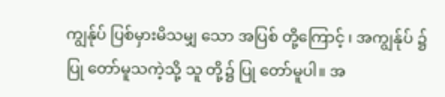ကျွန်ုပ် ပြစ်မှားမိသမျှ သော အပြစ် တို့ကြောင့် ၊ အကျွန်ုပ် ၌ ပြု တော်မူသကဲ့သို့ သူ တို့၌ ပြု တော်မူပါ။ အ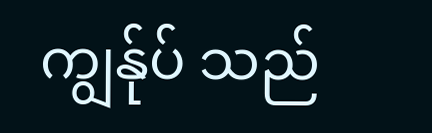ကျွန်ုပ် သည်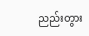ညည်းတွား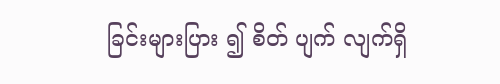ခြင်းများပြား ၍ စိတ် ပျက် လျက်ရှိ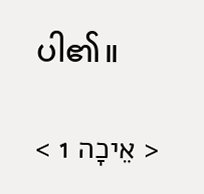ပါ၏။

< אֵיכָה 1 >